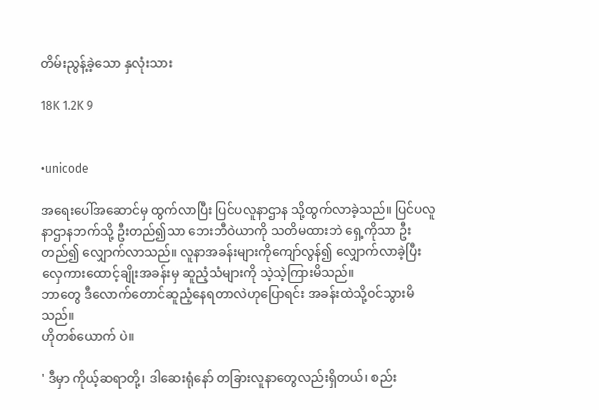တိမ်းညွန့်ခဲ့သော နှလုံးသား

18K 1.2K 9


•unicode

အရေးပေါ်အဆောင်မှ ထွက်လာပြီး ပြင်ပလူနာဌာန သို့ထွက်လာခဲ့သည်။ ပြင်ပလူနာဌာနဘက်သို့ ဦးတည်၍သာ ဘေးဘီဝဲယာကို သတိမထားဘဲ ရှေ့ကိုသာ ဦးတည်၍ လျှောက်လာသည်။ လူနာအခန်းများကိုကျော်လွန်၍ လျှောက်လာခဲ့ပြီး လှေကားထောင့်ချိုးအခန်းမှ ဆူညံ့သံများကို သဲ့သဲ့ကြားမိသည်။
ဘာတွေ ဒီလောက်တောင်ဆူညံ့နေရတာလဲဟုပြောရင်း အခန်းထဲသို့ဝင်သွားမိသည်။
ဟိုတစ်ယောက် ပဲ။

' ဒီမှာ ကိုယ့်ဆရာတို့၊ ဒါဆေးရုံနော် တခြားလူနာတွေလည်းရှိတယ်၊ စည်း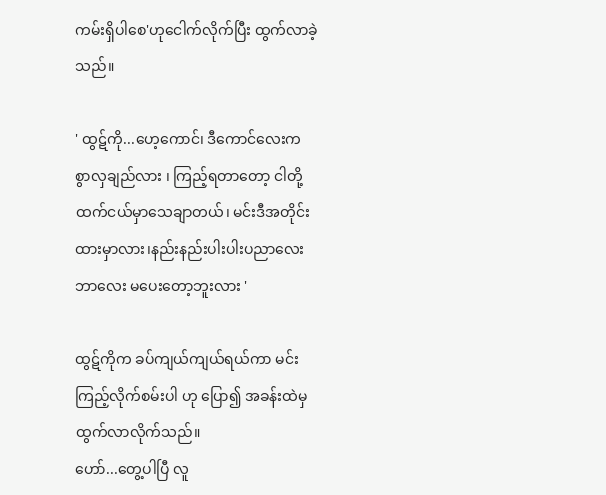ကမ်းရှိပါစေ'ဟုငေါက်လိုက်ပြီး ထွက်လာခဲ့သည်။

' ထွဋ်ကို...ဟေ့ကောင်၊ ဒီကောင်လေးက စွာလှချည်လား ၊ ကြည့်ရတာတော့ ငါတို့ထက်ငယ်မှာသေချာတယ်၊ မင်းဒီအတိုင်းထားမှာလား၊နည်းနည်းပါးပါးပညာလေးဘာလေး မပေးတော့ဘူးလား '

ထွဋ်ကိုက ခပ်ကျယ်ကျယ်ရယ်ကာ မင်းကြည့်လိုက်စမ်းပါ ဟု ပြော၍ အခန်းထဲမှထွက်လာလိုက်သည်။
ဟော်...တွေ့ပါပြီ လူ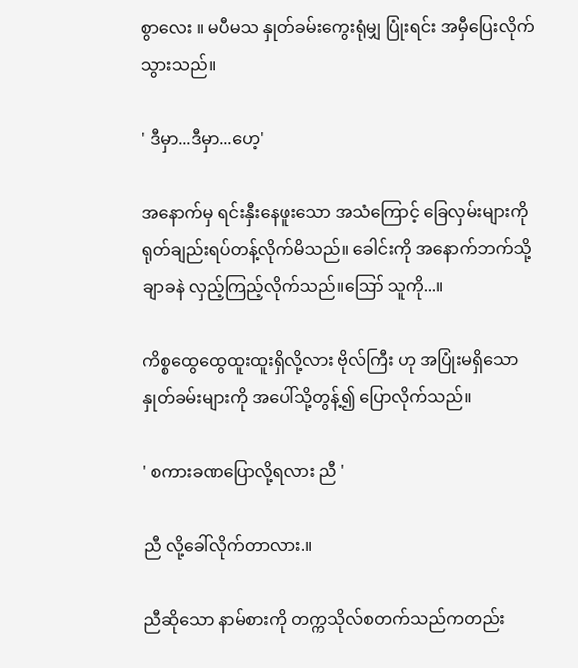စွာလေး ။ မပီမသ နှုတ်ခမ်းကွေးရုံမျှ ပြုံးရင်း အမှီပြေးလိုက်သွားသည်။

' ဒီမှာ...ဒီမှာ...ဟေ့'

အနောက်မှ ရင်းနှီးနေဖူးသော အသံကြောင့် ခြေလှမ်းများကို ရုတ်ချည်းရပ်တန့်လိုက်မိသည်။ ခေါင်းကို အနောက်ဘက်သို့ ချာခနဲ လှည့်ကြည့်လိုက်သည်။ဪ သူကို...။

ကိစ္စထွေထွေထူးထူးရှိလို့လား ဗိုလ်ကြီး ဟု အပြုံးမရှိသော နှုတ်ခမ်းများကို အပေါ်သို့တွန့်၍ ပြောလိုက်သည်။

' စကားခဏပြောလို့ရလား ညီ '

ညီ လို့ခေါ်လိုက်တာလား.။

ညီဆိုသော နာမ်စားကို တက္ကသိုလ်စတက်သည်ကတည်း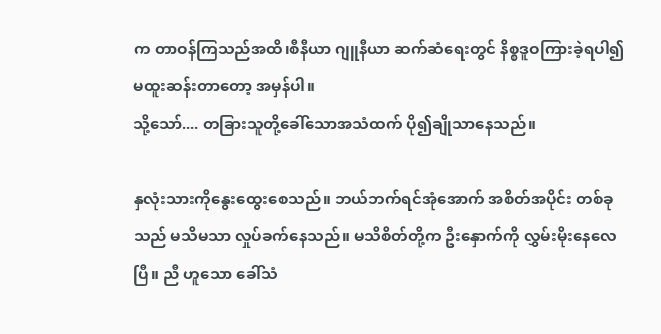က တာဝန်ကြသည်အထိ၊စီနီယာ ဂျူနီယာ ဆက်ဆံရေးတွင် နိစ္စဒူဝကြားခဲ့ရပါ၍ မထူးဆန်းတာတော့ အမှန်ပါ။
သို့သော်.... တခြားသူတို့ခေါ်သောအသံထက် ပို၍ချိုသာနေသည်။

နှလုံးသားကိုနွေးထွေးစေသည်။ ဘယ်ဘက်ရင်အုံအောက် အစိတ်အပိုင်း တစ်ခုသည် မသိမသာ လှုပ်ခက်နေသည်။ မသိစိတ်တို့က ဦးနှောက်ကို လွှမ်းမိုးနေလေပြီ။ ညီ ဟူသော ခေါ်သံ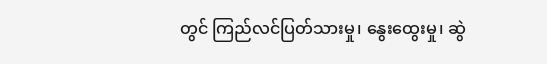တွင် ကြည်လင်ပြတ်သားမှု၊ နွေးထွေးမှု၊ ဆွဲ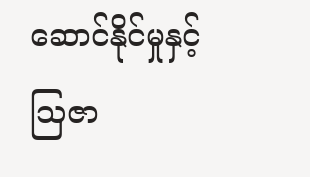ဆောင်နိုင်မှုနှင့် ဩဇာ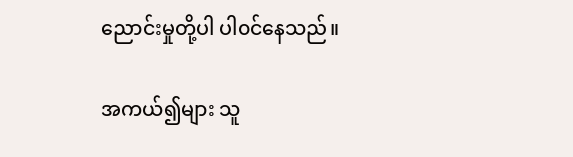ညောင်းမှုတို့ပါ ပါ၀င်နေသည်။

အကယ်၍များ သူ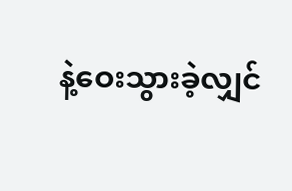နဲ့ဝေးသွားခဲ့လျှင်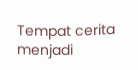Tempat cerita menjadi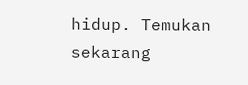hidup. Temukan sekarang